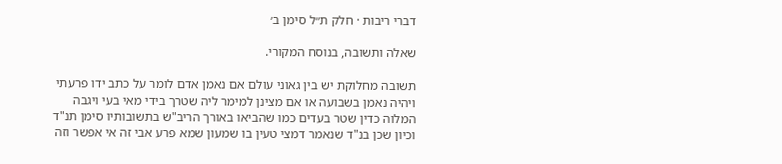דברי ריבות · חלק ת״ל סימן ב׳

שאלה ותשובה, בנוסח המקורי.

תשובה מחלוקת יש בין גאוני עולם אם נאמן אדם לומר על כתב ידו פרעתי ויהיה נאמן בשבועה או אם מצינן למימר ליה שטרך בידי מאי בעי ויגבה המלוה כדין שטר בעדים כמו שהביאו באורך הריב"ש בתשובותיו סימן תנ"ד וכיון שכן בנ"ד שנאמר דמצי טעין בו שמעון שמא פרע אבי זה אי אפשר וזה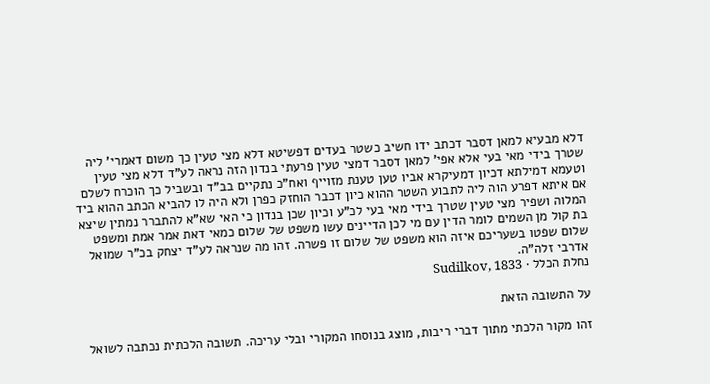דלא מבעיא למאן דסבר דכתב ידו חשיב כשטר בעדים דפשיטא דלא מצי טעין כך משום דאמרי' ליה שטרך בידי מאי בעי אלא אפי' למאן דסבר דמצי טעין פרעתי בנדון הזה נראה לע"ד דלא מצי טעין וטעמא דמילתא דכיון דמעיקרא אביו טען טענת מזוייף ואח"כ נתקיים בב"ד ובשביל כך הוכרח לשלם אם איתא דפרע הוה ליה לתבוע השטר ההוא כיון דכבר הוחזק כפרן ולא היה לו להביא הכתב ההוא ביד המלוה ושפיר מצי טעין שטרך בידי מאי בעי לכ"ע וכיון שכן בנדון כי האי שא"א להתברר נמתין שיצא בת קול מן השמים לומר הדין עם מי לכן הדיינים עשו משפט של שלום כמאי דאת אמר אמת ומשפט שלום שפטו בשעריכם איזה הוא משפט של שלום זו פשרה. זהו מה שנראה לע"ד יצחק בכ"ר שמואל אדרבי זלה"ה.
נחלת הכלל · Sudilkov, 1833

על התשובה הזאת

זהו מקור הלכתי מתוך דברי ריבות, מוצג בנוסחו המקורי ובלי עריכה. תשובה הלכתית נכתבה לשואל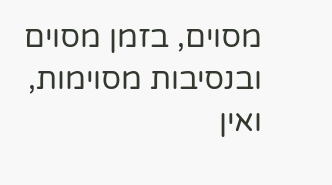מסוים, בזמן מסוים ובנסיבות מסוימות, ואין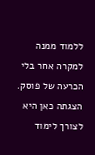ללמוד ממנה למקרה אחר בלי הכרעה של פוסק. הצגתה כאן היא לצורך לימוד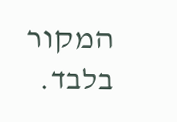המקור בלבד.